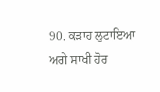90. ਕੜਾਹ ਲੁਟਾਇਆ
ਅਗੇ ਸਾਖੀ ਹੋਰ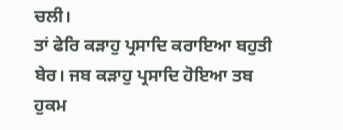ਚਲੀ।
ਤਾਂ ਫੇਰਿ ਕੜਾਹੁ ਪ੍ਰਸਾਦਿ ਕਰਾਇਆ ਬਹੁਤੀ ਬੇਰ। ਜਬ ਕੜਾਹੁ ਪ੍ਰਸਾਦਿ ਹੋਇਆ ਤਬ ਹੁਕਮ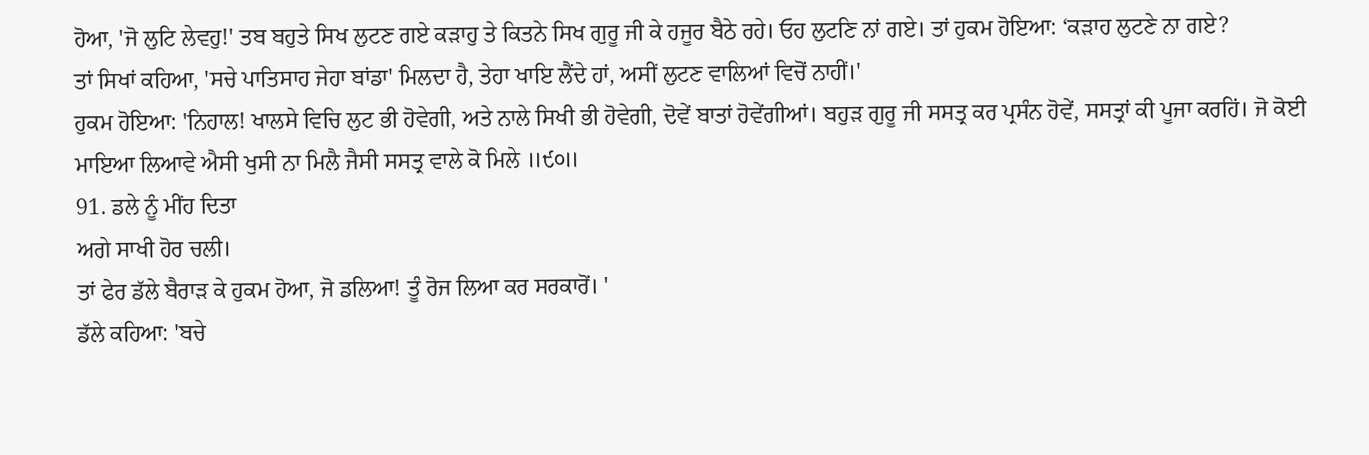ਹੋਆ, 'ਜੋ ਲੁਟਿ ਲੇਵਹੁ!' ਤਬ ਬਹੁਤੇ ਸਿਖ ਲੁਟਣ ਗਏ ਕੜਾਹੁ ਤੇ ਕਿਤਨੇ ਸਿਖ ਗੁਰੂ ਜੀ ਕੇ ਹਜੂਰ ਬੈਠੇ ਰਹੇ। ਓਹ ਲੁਟਣਿ ਨਾਂ ਗਏ। ਤਾਂ ਹੁਕਮ ਹੋਇਆ: ‘ਕੜਾਹ ਲੁਟਣੇ ਨਾ ਗਏ?
ਤਾਂ ਸਿਖਾਂ ਕਹਿਆ, 'ਸਚੇ ਪਾਤਿਸਾਹ ਜੇਹਾ ਬਾਂਡਾ' ਮਿਲਦਾ ਹੈ, ਤੇਹਾ ਖਾਇ ਲੈਂਦੇ ਹਾਂ, ਅਸੀਂ ਲੁਟਣ ਵਾਲਿਆਂ ਵਿਚੋਂ ਨਾਹੀਂ।'
ਹੁਕਮ ਹੋਇਆ: 'ਨਿਹਾਲ! ਖਾਲਸੇ ਵਿਚਿ ਲੁਟ ਭੀ ਹੋਵੇਗੀ, ਅਤੇ ਨਾਲੇ ਸਿਖੀ ਭੀ ਹੋਵੇਗੀ, ਦੋਵੇਂ ਬਾਤਾਂ ਹੋਵੇਂਗੀਆਂ। ਬਹੁੜ ਗੁਰੂ ਜੀ ਸਸਤ੍ਰ ਕਰ ਪ੍ਰਸੰਨ ਹੋਵੇਂ, ਸਸਤ੍ਰਾਂ ਕੀ ਪੂਜਾ ਕਰਹਿਂ। ਜੋ ਕੋਈ ਮਾਇਆ ਲਿਆਵੇ ਐਸੀ ਖੁਸੀ ਨਾ ਮਿਲੈ ਜੈਸੀ ਸਸਤ੍ਰ ਵਾਲੇ ਕੋ ਮਿਲੇ ॥੯੦॥
91. ਡਲੇ ਨੂੰ ਮੀਂਹ ਦਿਤਾ
ਅਗੇ ਸਾਖੀ ਹੋਰ ਚਲੀ।
ਤਾਂ ਫੇਰ ਡੱਲੇ ਬੈਰਾੜ ਕੇ ਹੁਕਮ ਹੋਆ, ਜੋ ਡਲਿਆ! ਤੂੰ ਰੋਜ ਲਿਆ ਕਰ ਸਰਕਾਰੋਂ। '
ਡੱਲੇ ਕਹਿਆ: 'ਬਚੇ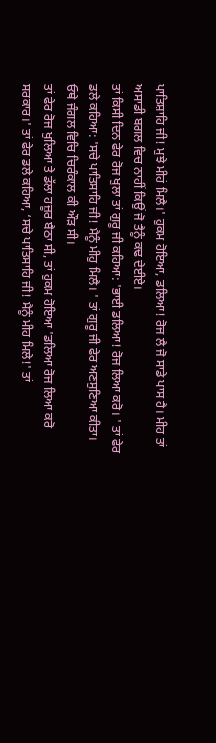ਪਾਤਿਸ਼ਾਹਿ ਜੀ! ਮੁਝੇ ਮੀਹਂ ਮਿਲੈ।' ਹੁਕਮ ਹੋਇਆ, ਡਲਿਆ! ਰੋਜ ਲੈ ਜੋ ਸਾਡੇ ਪਾਸ ਹੈ। ਮੀਹ ਤਾਂ ਅਸਾਡੀ ਬਗਲ ਵਿਚ ਨਾਹੀਂ ਕਿਉਂ ਜੋ ਤੈਨੂੰ ਕਢ ਦੇਈਏ।
ਤਾਂ ਕਿਸੀ ਦਿਨ ਫੇਰ ਰੋਜ ਖੁਲਾ ਤਾਂ ਗੁਰੂ ਜੀ ਕਹਿਆ: 'ਭਾਈ ਡਲਿਆ! ਰੋਜ ਲਿਆ ਕਰੋ। ' ਤਾਂ ਫੇਰ ਡਲੇ ਕਹਿਆ: 'ਸਚੇ ਪਾਤਿਸਾਹਿ ਜੀ! ਮੈਨੂੰ ਮੀਹੁ ਮਿਲੈ। ' ਤਾਂ ਗੁਰੂ ਜੀ ਫੇਰ ਅਣਸੁਣਿਆ ਕੀਤਾ। ਓਥੇ ਜੰਗਲ ਵਿਚਿ ਚਿਰੰਕਾਲ ਕੀ ਔੜ ਸੀ।
ਤਾਂ ਫੇਰ ਰੋਜ ਖੁਲਿਆ ਤੇ ਡੱਲਾ ਹਜ਼ੂਰ ਬੈਠਾ ਸੀ, ਤਾਂ ਹੁਕਮ ਹੋਇਆ 'ਡਲਿਆ ਰੋਜ ਲਿਆ ਕਰੋ ਸਰਕਾਰ।' ਤਾਂ ਫੇਰ ਡਲੇ ਕਹਿਆ, ‘ਸਚੇ ਪਾਤਿਸਾਹਿ ਜੀ! ਮੈਨੂੰ ਮੀਹ ਮਿਲੇ!' ਤਾਂ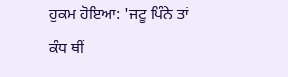ਹੁਕਮ ਹੋਇਆ: 'ਜਟੂ ਪਿੰਨੇ ਤਾਂ ਕੰਧ ਥੀਂ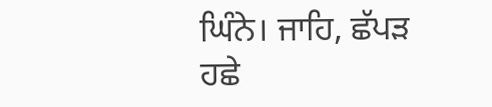ਘਿੰਨੇ। ਜਾਹਿ, ਛੱਪੜ ਹਛੇ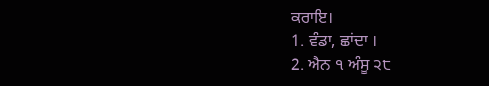ਕਰਾਇ।
1. ਵੰਡਾ, ਛਾਂਦਾ ।
2. ਐਨ ੧ ਅੰਸੂ ੨੮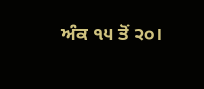ਅੰਕ ੧੫ ਤੋਂ ੨੦।